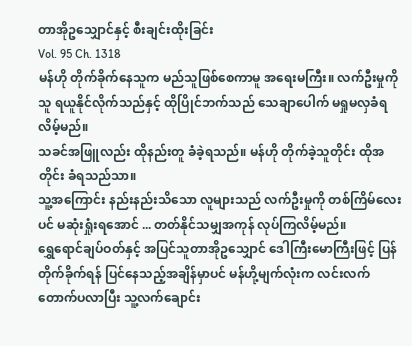တာအိုဥသျှောင်နှင့် စီးချင်းထိုးခြင်း
Vol. 95 Ch. 1318
မန်ဟို တိုက်ခိုက်နေသူက မည်သူဖြစ်စေကာမူ အရေးမကြီး။ လက်ဦးမှုကို သူ ရယူနိုင်လိုက်သည်နှင့် ထိုပြိုင်ဘက်သည် သေချာပေါက် မရှုမလှခံရလိမ့်မည်။
သခင်အဖြူလည်း ထိုနည်းတူ ခံခဲ့ရသည်။ မန်ဟို တိုက်ခဲ့သူတိုင်း ထိုအတိုင်း ခံရသည်သာ။
သူ့အကြောင်း နည်းနည်းသိသော လူများသည် လက်ဦးမှုကို တစ်ကြိမ်လေးပင် မဆုံးရှုံးရအောင် ... တတ်နိုင်သမျှအကုန် လုပ်ကြလိမ့်မည်။
ရွှေရောင်ချပ်ဝတ်နှင့် အပြင်သူတာအိုဥသျှောင် ဒေါကြီးမောကြီးဖြင့် ပြန်တိုက်ခိုက်ရန် ပြင်နေသည့်အချိန်မှာပင် မန်ဟို့မျက်လုံးက လင်းလက်တောက်ပလာပြီး သူ့လက်ချောင်း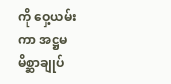ကို ဝှေ့ယမ်းကာ အဋ္ဌမမိစ္ဆာချုပ်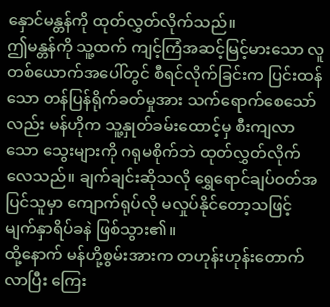နှောင်မန္တန်ကို ထုတ်လွှတ်လိုက်သည်။
ဤမန္တန်ကို သူ့ထက် ကျင့်ကြံအဆင့်မြင့်မားသော လူတစ်ယောက်အပေါ်တွင် စီရင်လိုက်ခြင်းက ပြင်းထန်သော တန်ပြန်ရိုက်ခတ်မှုအား သက်ရောက်စေသော်လည်း မန်ဟိုက သူ့နှုတ်ခမ်းထောင့်မှ စီးကျလာသော သွေးများကို ဂရုမစိုက်ဘဲ ထုတ်လွှတ်လိုက်လေသည်။ ချက်ချင်းဆိုသလို ရွှေရောင်ချပ်ဝတ်အပြင်သူမှာ ကျောက်ရုပ်လို မလှုပ်နိုင်တော့သဖြင့် မျက်နှာရိပ်ခနဲ ဖြစ်သွား၏။
ထို့နောက် မန်ဟို့စွမ်းအားက တဟုန်းဟုန်းတောက်လာပြီး ကြေး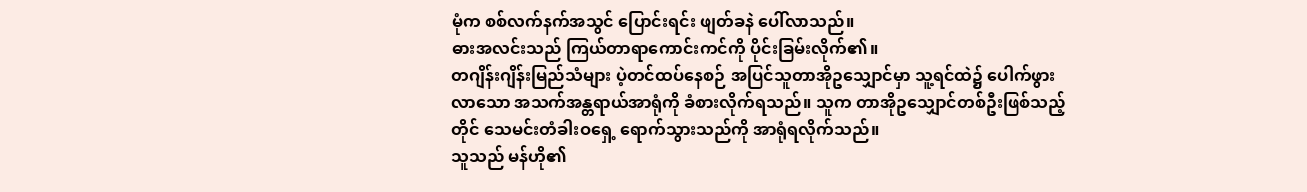မုံက စစ်လက်နက်အသွင် ပြောင်းရင်း ဖျတ်ခနဲ ပေါ်လာသည်။
ဓားအလင်းသည် ကြယ်တာရာကောင်းကင်ကို ပိုင်းခြမ်းလိုက်၏။
တဂျိန်းဂျိန်းမြည်သံများ ပဲ့တင်ထပ်နေစဉ် အပြင်သူတာအိုဥသျှောင်မှာ သူ့ရင်ထဲ၌ ပေါက်ဖွားလာသော အသက်အန္တရာယ်အာရုံကို ခံစားလိုက်ရသည်။ သူက တာအိုဥသျှောင်တစ်ဦးဖြစ်သည့်တိုင် သေမင်းတံခါးဝရှေ့ ရောက်သွားသည်ကို အာရုံရလိုက်သည်။
သူသည် မန်ဟို၏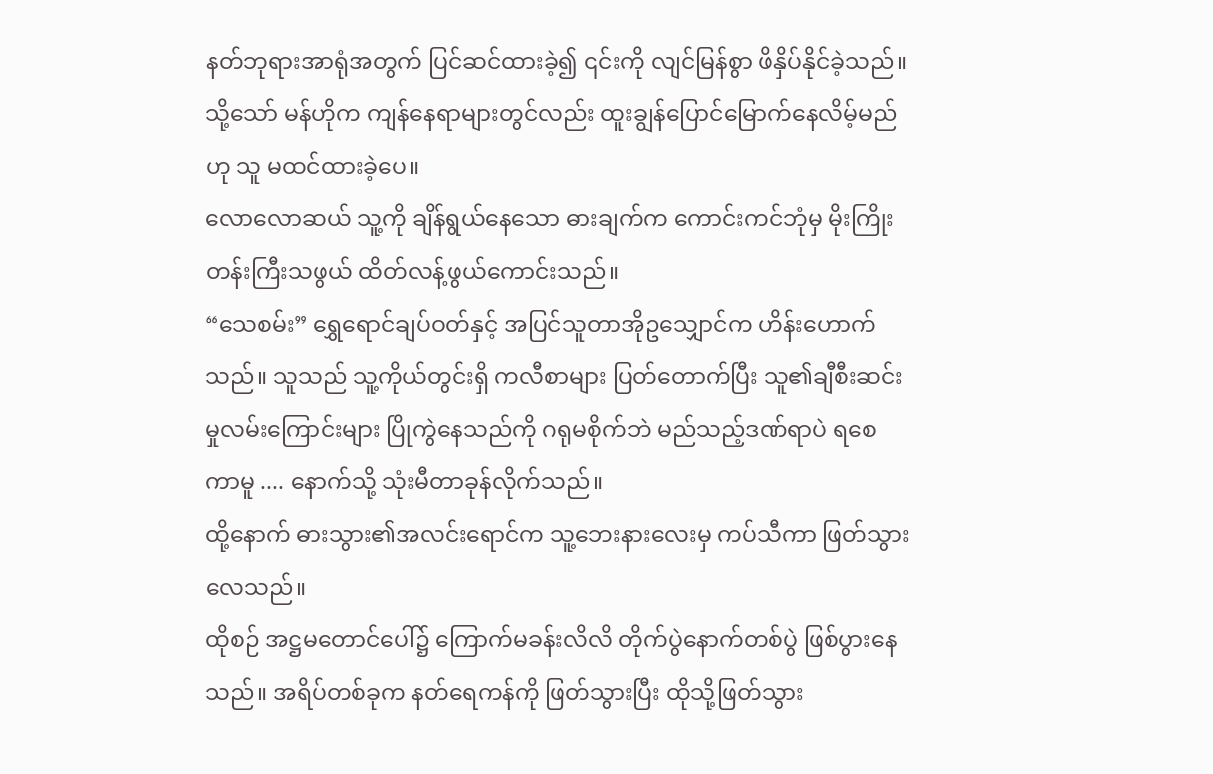နတ်ဘုရားအာရုံအတွက် ပြင်ဆင်ထားခဲ့၍ ၎င်းကို လျင်မြန်စွာ ဖိနှိပ်နိုင်ခဲ့သည်။ သို့သော် မန်ဟိုက ကျန်နေရာများတွင်လည်း ထူးချွန်ပြောင်မြောက်နေလိမ့်မည်ဟု သူ မထင်ထားခဲ့ပေ။
လောလောဆယ် သူ့ကို ချိန်ရွယ်နေသော ဓားချက်က ကောင်းကင်ဘုံမှ မိုးကြိုးတန်းကြီးသဖွယ် ထိတ်လန့်ဖွယ်ကောင်းသည်။
“သေစမ်း” ရွှေရောင်ချပ်ဝတ်နှင့် အပြင်သူတာအိုဥသျှောင်က ဟိန်းဟောက်သည်။ သူသည် သူ့ကိုယ်တွင်းရှိ ကလီစာများ ပြတ်တောက်ပြီး သူ၏ချီစီးဆင်းမှုလမ်းကြောင်းများ ပြိုကွဲနေသည်ကို ဂရုမစိုက်ဘဲ မည်သည့်ဒဏ်ရာပဲ ရစေကာမူ .... နောက်သို့ သုံးမီတာခုန်လိုက်သည်။
ထို့နောက် ဓားသွား၏အလင်းရောင်က သူ့ဘေးနားလေးမှ ကပ်သီကာ ဖြတ်သွားလေသည်။
ထိုစဉ် အဋ္ဌမတောင်ပေါ်၌ ကြောက်မခန်းလိလိ တိုက်ပွဲနောက်တစ်ပွဲ ဖြစ်ပွားနေသည်။ အရိပ်တစ်ခုက နတ်ရေကန်ကို ဖြတ်သွားပြီး ထိုသို့ဖြတ်သွား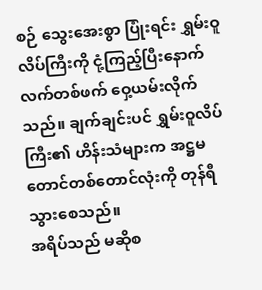စဉ် သွေးအေးစွာ ပြုံးရင်း ရွှမ်းဝူလိပ်ကြီးကို ငုံ့ကြည့်ပြီးနောက် လက်တစ်ဖက် ဝှေ့ယမ်းလိုက်သည်။ ချက်ချင်းပင် ရွှမ်းဝူလိပ်ကြီး၏ ဟိန်းသံများက အဋ္ဌမတောင်တစ်တောင်လုံးကို တုန်ရီသွားစေသည်။
အရိပ်သည် မဆိုစ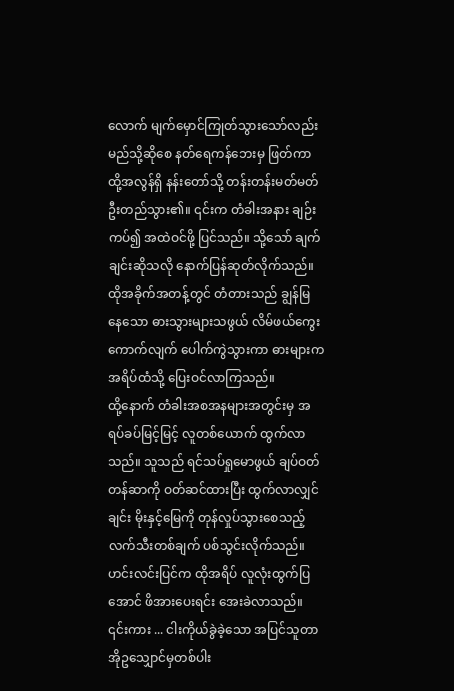လောက် မျက်မှောင်ကြုတ်သွားသော်လည်း မည်သို့ဆိုစေ နတ်ရေကန်ဘေးမှ ဖြတ်ကာ ထို့အလွန်ရှိ နန်းတော်သို့ တန်းတန်းမတ်မတ် ဦးတည်သွား၏။ ၎င်းက တံခါးအနား ချဉ်းကပ်၍ အထဲဝင်ဖို့ ပြင်သည်။ သို့သော် ချက်ချင်းဆိုသလို နောက်ပြန်ဆုတ်လိုက်သည်။
ထိုအခိုက်အတန့်တွင် တံတားသည် ချွန်မြနေသော ဓားသွားများသဖွယ် လိမ်ဖယ်ကွေးကောက်လျက် ပေါက်ကွဲသွားကာ ဓားများက အရိပ်ထံသို့ ပြေးဝင်လာကြသည်။
ထို့နောက် တံခါးအစအနများအတွင်းမှ အရပ်ခပ်မြင့်မြင့် လူတစ်ယောက် ထွက်လာသည်။ သူသည် ရင်သပ်ရှုမောဖွယ် ချပ်ဝတ်တန်ဆာကို ဝတ်ဆင်ထားပြီး ထွက်လာလျှင်ချင်း မိုးနှင့်မြေကို တုန်လှုပ်သွားစေသည့် လက်သီးတစ်ချက် ပစ်သွင်းလိုက်သည်။ ဟင်းလင်းပြင်က ထိုအရိပ် လူလုံးထွက်ပြအောင် ဖိအားပေးရင်း အေးခဲလာသည်။ ၎င်းကား ... ငါးကိုယ်ခွဲခဲ့သော အပြင်သူတာအိုဥသျှောင်မှတစ်ပါး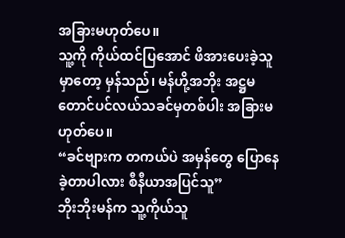အခြားမဟုတ်ပေ။
သူ့ကို ကိုယ်ထင်ပြအောင် ဖိအားပေးခဲ့သူမှာတော့ မှန်သည်၊ မန်ဟို့အဘိုး အဋ္ဌမတောင်ပင်လယ်သခင်မှတစ်ပါး အခြားမဟုတ်ပေ။
“ခင်ဗျားက တကယ်ပဲ အမှန်တွေ ပြောနေခဲ့တာပါလား စီနီယာအပြင်သူ”
ဘိုးဘိုးမန်က သူ့ကိုယ်သူ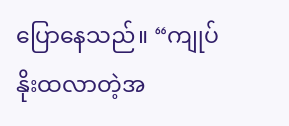ပြောနေသည်။ “ကျုပ် နိုးထလာတဲ့အ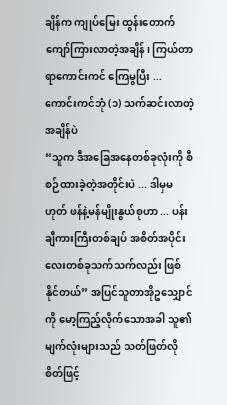ချိန်က ကျုပ်မြေး ထွန်းတောက်ကျော်ကြားလာတဲ့အချိန်၊ ကြယ်တာရာကောင်းကင် ကြေမွပြီး ... ကောင်းကင်ဘုံ (၁) သက်ဆင်းလာတဲ့အချိန်ပဲ
“သူက ဒီအခြေအနေတစ်ခုလုံးကို စီစဉ်ထားခဲ့တဲ့အတိုင်းပဲ ... ဒါမှမဟုတ် ဖန်နဲ့မန်မျိုးနွယ်စုဟာ ... ပန်းချီကားကြီးတစ်ချပ် အစိတ်အပိုင်းလေးတစ်ခုသက်သက်လည်း ဖြစ်နိုင်တယ်” အပြင်သူတာအိုဥသျှောင်ကို မော့ကြည့်လိုက်သောအခါ သူ၏မျက်လုံးများသည် သတ်ဖြတ်လိုစိတ်ဖြင့်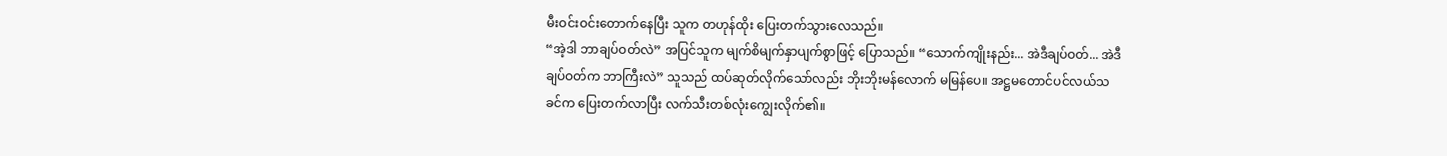မီးဝင်းဝင်းတောက်နေပြီး သူက တဟုန်ထိုး ပြေးတက်သွားလေသည်။
“အဲ့ဒါ ဘာချပ်ဝတ်လဲ” အပြင်သူက မျက်စိမျက်နှာပျက်စွာဖြင့် ပြောသည်။ “သောက်ကျိုးနည်း... အဲဒီချပ်ဝတ်... အဲဒီချပ်ဝတ်က ဘာကြီးလဲ” သူသည် ထပ်ဆုတ်လိုက်သော်လည်း ဘိုးဘိုးမန်လောက် မမြန်ပေ။ အဋ္ဌမတောင်ပင်လယ်သခင်က ပြေးတက်လာပြီး လက်သီးတစ်လုံးကျွေးလိုက်၏။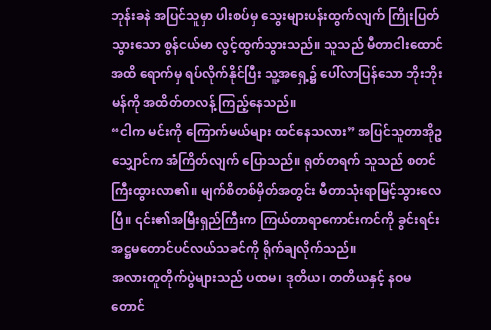ဘုန်းခနဲ အပြင်သူမှာ ပါးစပ်မှ သွေးများပန်းထွက်လျက် ကြိုးပြတ်သွားသော စွန်ငယ်မာ လွင့်ထွက်သွားသည်။ သူသည် မီတာငါးထောင်အထိ ရောက်မှ ရပ်လိုက်နိုင်ပြီး သူ့အရှေ့၌ ပေါ်လာပြန်သော ဘိုးဘိုးမန်ကို အထိတ်တလန့် ကြည့်နေသည်။
“ငါက မင်းကို ကြောက်မယ်များ ထင်နေသလား” အပြင်သူတာအိုဥသျှောင်က အံကြိတ်လျက် ပြောသည်။ ရုတ်တရက် သူသည် စတင်ကြီးထွားလာ၏။ မျက်စိတစ်မှိတ်အတွင်း မီတာသုံးရာမြင့်သွားလေပြီ။ ၎င်း၏အမြီးရှည်ကြီးက ကြယ်တာရာကောင်းကင်ကို ခွင်းရင်း အဋ္ဌမတောင်ပင်လယ်သခင်ကို ရိုက်ချလိုက်သည်။
အလားတူတိုက်ပွဲများသည် ပထမ၊ ဒုတိယ၊ တတိယနှင့် နဝမတောင်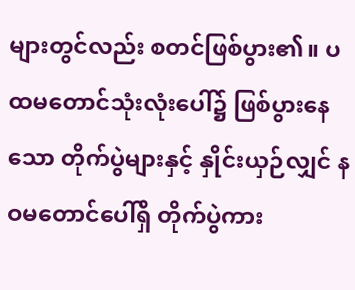များတွင်လည်း စတင်ဖြစ်ပွား၏။ ပထမတောင်သုံးလုံးပေါ်၌ ဖြစ်ပွားနေသော တိုက်ပွဲများနှင့် နှိုင်းယှဉ်လျှင် နဝမတောင်ပေါ်ရှိ တိုက်ပွဲကား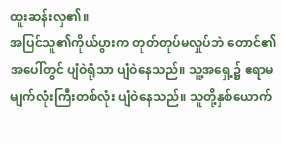ထူးဆန်းလှ၏။
အပြင်သူ၏ကိုယ်ပွားက တုတ်တုပ်မလှုပ်ဘဲ တောင်၏အပေါ်တွင် ပျံဝဲရုံသာ ပျံဝဲနေသည်။ သူ့အရှေ့၌ ဧရာမမျက်လုံးကြီးတစ်လုံး ပျံဝဲနေသည်။ သူတို့နှစ်ယောက်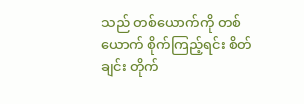သည် တစ်ယောက်ကို တစ်ယောက် စိုက်ကြည့်ရင်း စိတ်ချင်း တိုက်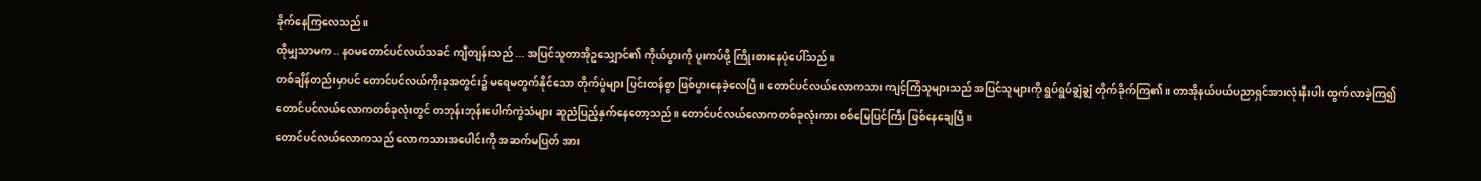ခိုက်နေကြလေသည်။
ထိုမျှသာမက .. နဝမတောင်ပင်လယ်သခင် ကျီတျန်းသည် ... အပြင်သူတာအိုဥသျှောင်၏ ကိုယ်ပွားကို ပူးကပ်ဖို့ ကြိုးစားနေပုံပေါ်သည်။
တစ်ချိန်တည်းမှာပင် တောင်ပင်လယ်ကိုးခုအတွင်း၌ မရေမတွက်နိုင်သော တိုက်ပွဲများ ပြင်းထန်စွာ ဖြစ်ပွားနေခဲ့လေပြီ။ တောင်ပင်လယ်လောကသား ကျင့်ကြံသူများသည် အပြင်သူများကို ရွပ်ရွပ်ချွံချွံ တိုက်ခိုက်ကြ၏။ တာအိုနယ်ပယ်ပညာရှင်အားလုံးနီးပါး ထွက်လာခဲ့ကြ၍ တောင်ပင်လယ်လောကတစ်ခုလုံးတွင် တဘုန်းဘုန်းပေါက်ကွဲသံများ ဆူညံပြည့်နှက်နေတော့သည်။ တောင်ပင်လယ်လောကတစ်ခုလုံးကား စစ်မြေပြင်ကြီး ဖြစ်နေချေပြီ။
တောင်ပင်လယ်လောကသည် လောကသားအပေါင်းကို အဆက်မပြတ် အား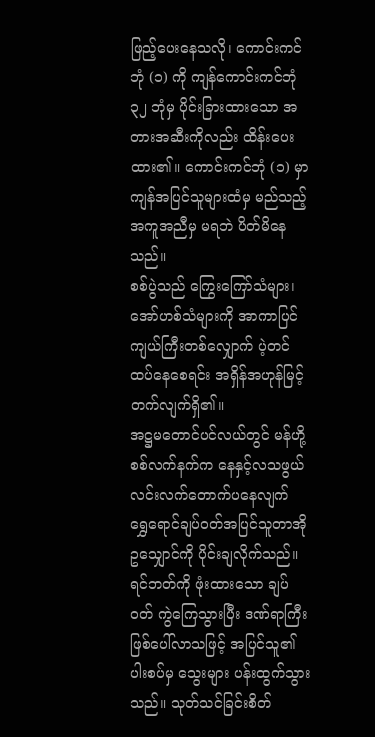ဖြည့်ပေးနေသလို၊ ကောင်းကင်ဘုံ (၁) ကို ကျန်ကောင်းကင်ဘုံ ၃၂ ဘုံမှ ပိုင်းခြားထားသော အတားအဆီးကိုလည်း ထိန်းပေးထား၏။ ကောင်းကင်ဘုံ (၁) မှာ ကျန်အပြင်သူများထံမှ မည်သည့်အကူအညီမှ မရဘဲ ပိတ်မိနေသည်။
စစ်ပွဲသည် ကြွေးကြော်သံများ၊ အော်ဟစ်သံများကို အာကာပြင်ကျယ်ကြီးတစ်လျှောက် ပဲ့တင်ထပ်နေစေရင်း အရှိန်အဟုန်မြင့်တက်လျက်ရှိ၏။
အဋ္ဌမတောင်ပင်လယ်တွင် မန်ဟို့စစ်လက်နက်က နေနှင့်လသဖွယ် လင်းလက်တောက်ပနေလျက် ရွှေရောင်ချပ်ဝတ်အပြင်သူတာအိုဥသျှောင်ကို ပိုင်းချလိုက်သည်။
ရင်ဘတ်ကို ဖုံးထားသော ချပ်ဝတ် ကွဲကြေသွားပြီး ဒဏ်ရာကြီးဖြစ်ပေါ်လာသဖြင့် အပြင်သူ၏ပါးစပ်မှ သွေးများ ပန်းထွက်သွားသည်။ သုတ်သင်ခြင်းစိတ်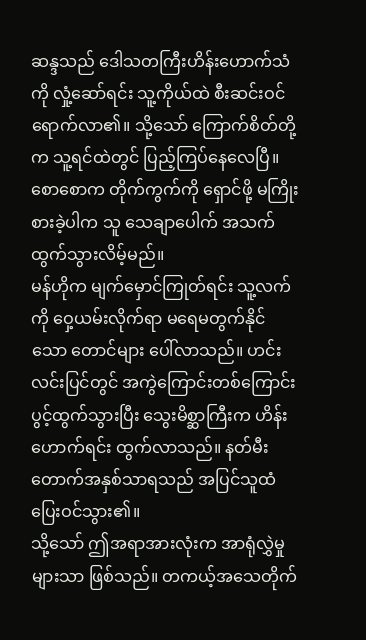ဆန္ဒသည် ဒေါသတကြီးဟိန်းဟောက်သံကို လှုံ့ဆော်ရင်း သူ့ကိုယ်ထဲ စီးဆင်းဝင်ရောက်လာ၏။ သို့သော် ကြောက်စိတ်တို့က သူ့ရင်ထဲတွင် ပြည့်ကြပ်နေလေပြီ။ စောစောက တိုက်ကွက်ကို ရှောင်ဖို့ မကြိုးစားခဲ့ပါက သူ သေချာပေါက် အသက်ထွက်သွားလိမ့်မည်။
မန်ဟိုက မျက်မှောင်ကြုတ်ရင်း သူ့လက်ကို ဝှေ့ယမ်းလိုက်ရာ မရေမတွက်နိုင်သော တောင်များ ပေါ်လာသည်။ ဟင်းလင်းပြင်တွင် အကွဲကြောင်းတစ်ကြောင်း ပွင့်ထွက်သွားပြီး သွေးမိစ္ဆာကြီးက ဟိန်းဟောက်ရင်း ထွက်လာသည်။ နတ်မီးတောက်အနှစ်သာရသည် အပြင်သူထံ ပြေးဝင်သွား၏။
သို့သော် ဤအရာအားလုံးက အာရုံလွှဲမှုများသာ ဖြစ်သည်။ တကယ့်အသေတိုက်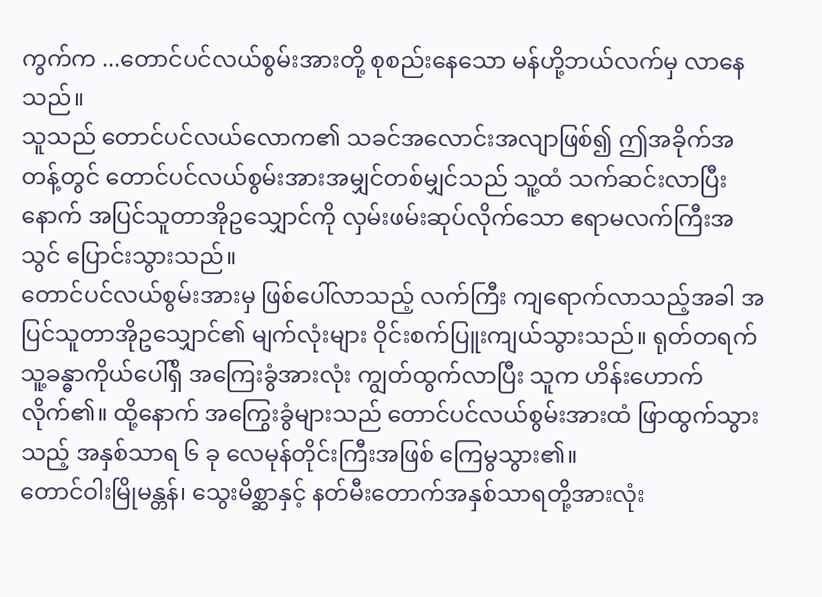ကွက်က ...တောင်ပင်လယ်စွမ်းအားတို့ စုစည်းနေသော မန်ဟို့ဘယ်လက်မှ လာနေသည်။
သူသည် တောင်ပင်လယ်လောက၏ သခင်အလောင်းအလျာဖြစ်၍ ဤအခိုက်အတန့်တွင် တောင်ပင်လယ်စွမ်းအားအမျှင်တစ်မျှင်သည် သူ့ထံ သက်ဆင်းလာပြီးနောက် အပြင်သူတာအိုဥသျှောင်ကို လှမ်းဖမ်းဆုပ်လိုက်သော ဧရာမလက်ကြီးအသွင် ပြောင်းသွားသည်။
တောင်ပင်လယ်စွမ်းအားမှ ဖြစ်ပေါ်လာသည့် လက်ကြီး ကျရောက်လာသည့်အခါ အပြင်သူတာအိုဥသျှောင်၏ မျက်လုံးများ ဝိုင်းစက်ပြူးကျယ်သွားသည်။ ရုတ်တရက် သူ့ခန္ဓာကိုယ်ပေါ်ရှိ အကြေးခွံအားလုံး ကျွတ်ထွက်လာပြီး သူက ဟိန်းဟောက်လိုက်၏။ ထို့နောက် အကြွေးခွံများသည် တောင်ပင်လယ်စွမ်းအားထံ ဖြာထွက်သွားသည့် အနှစ်သာရ ၆ ခု လေမုန်တိုင်းကြီးအဖြစ် ကြေမွသွား၏။
တောင်ဝါးမြိုမန္တန်၊ သွေးမိစ္ဆာနှင့် နတ်မီးတောက်အနှစ်သာရတို့အားလုံး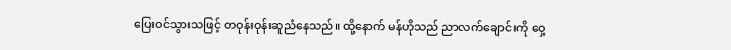ပြေးဝင်သွားသဖြင့် တဝုန်းဝုန်းဆူညံနေသည်။ ထို့နောက် မန်ဟိုသည် ညာလက်ချောင်းကို ဝှေ့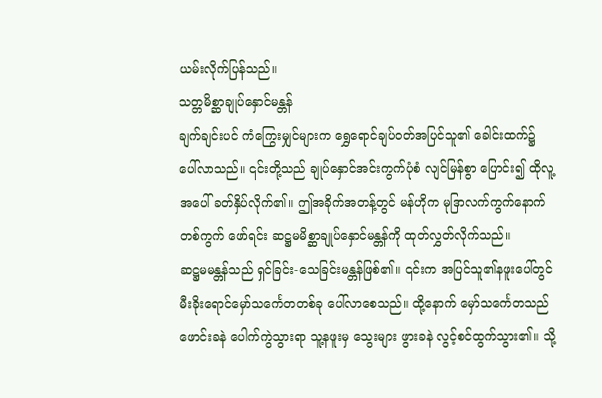ယမ်းလိုက်ပြန်သည်။
သတ္တမိစ္ဆာချုပ်နှောင်မန္တန်
ချက်ချင်းပင် ကံကြွေးမျှင်များက ရွှေရောင်ချပ်ဝတ်အပြင်သူ၏ ခေါင်းထက်၌ ပေါ်လာသည်။ ၎င်းတို့သည် ချုပ်နှောင်အင်းကွက်ပုံစံ လျင်မြန်စွာ ပြောင်း၍ ထိုလူ့အပေါ် ခတ်နှိပ်လိုက်၏။ ဤအခိုက်အတန့်တွင် မန်ဟိုက မုဒြာလက်ကွက်နောက်တစ်ကွက် ဖော်ရင်း ဆဋ္ဌမမိစ္ဆာချုပ်နှောင်မန္တန်ကို ထုတ်လွှတ်လိုက်သည်။
ဆဋ္ဌမမန္တန်သည် ရှင်ခြင်း-သေခြင်းမန္တန်ဖြစ်၏။ ၎င်းက အပြင်သူ၏နဖူးပေါ်တွင် မီးခိုးရောင်မှော်သင်္ကေတတစ်ခု ပေါ်လာစေသည်။ ထို့နောက် မှော်သင်္ကေတသည် ဖောင်းခနဲ ပေါက်ကွဲသွားရာ သူ့နဖူးမှ သွေးများ ဖွားခနဲ လွင့်စင်ထွက်သွား၏။ သို့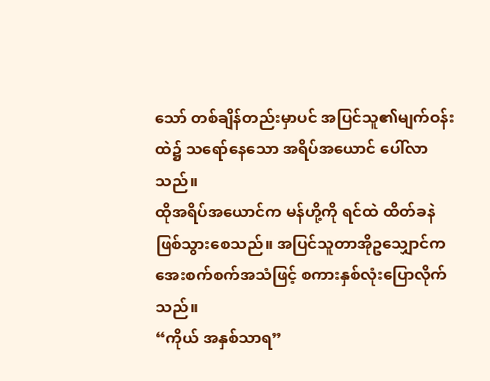သော် တစ်ချိန်တည်းမှာပင် အပြင်သူ၏မျက်ဝန်းထဲ၌ သရော်နေသော အရိပ်အယောင် ပေါ်လာသည်။
ထိုအရိပ်အယောင်က မန်ဟို့ကို ရင်ထဲ ထိတ်ခနဲ ဖြစ်သွားစေသည်။ အပြင်သူတာအိုဥသျှောင်က အေးစက်စက်အသံဖြင့် စကားနှစ်လုံးပြောလိုက်သည်။
“ကိုယ် အနှစ်သာရ”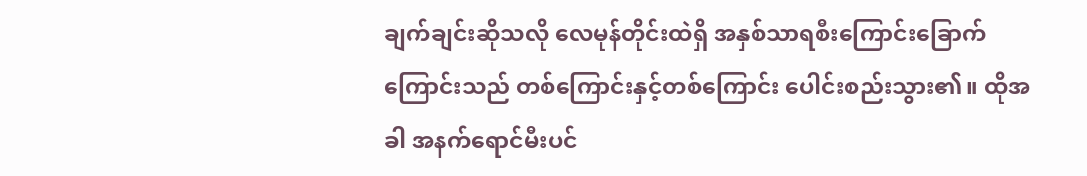ချက်ချင်းဆိုသလို လေမုန်တိုင်းထဲရှိ အနှစ်သာရစီးကြောင်းခြောက်ကြောင်းသည် တစ်ကြောင်းနှင့်တစ်ကြောင်း ပေါင်းစည်းသွား၏။ ထိုအခါ အနက်ရောင်မီးပင်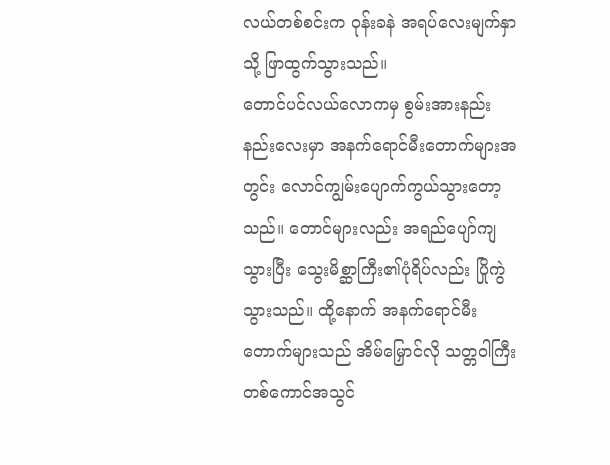လယ်တစ်စင်းက ဝုန်းခနဲ အရပ်လေးမျက်နှာသို့ ဖြာထွက်သွားသည်။
တောင်ပင်လယ်လောကမှ စွမ်းအားနည်းနည်းလေးမှာ အနက်ရောင်မီးတောက်များအတွင်း လောင်ကျွမ်းပျောက်ကွယ်သွားတော့သည်။ တောင်များလည်း အရည်ပျော်ကျသွားပြီး သွေးမိစ္ဆာကြီး၏ပုံရိပ်လည်း ပြိုကွဲသွားသည်။ ထို့နောက် အနက်ရောင်မီးတောက်များသည် အိမ်မြှောင်လို သတ္တဝါကြီးတစ်ကောင်အသွင်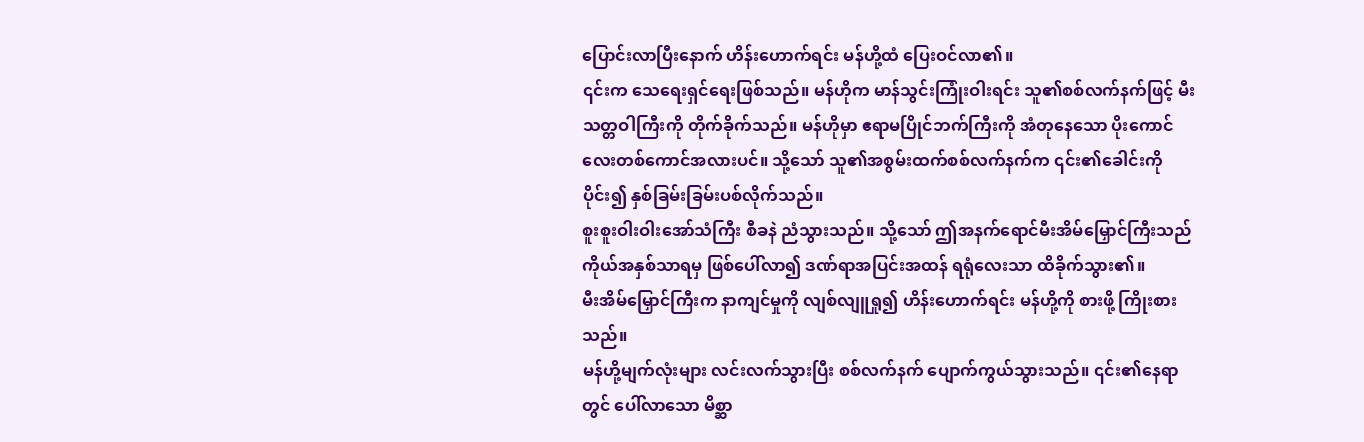ပြောင်းလာပြီးနောက် ဟိန်းဟောက်ရင်း မန်ဟို့ထံ ပြေးဝင်လာ၏။
၎င်းက သေရေးရှင်ရေးဖြစ်သည်။ မန်ဟိုက မာန်သွင်းကြုံးဝါးရင်း သူ၏စစ်လက်နက်ဖြင့် မီးသတ္တဝါကြီးကို တိုက်ခိုက်သည်။ မန်ဟိုမှာ ဧရာမပြိုင်ဘက်ကြီးကို အံတုနေသော ပိုးကောင်လေးတစ်ကောင်အလားပင်။ သို့သော် သူ၏အစွမ်းထက်စစ်လက်နက်က ၎င်း၏ခေါင်းကို ပိုင်း၍ နှစ်ခြမ်းခြမ်းပစ်လိုက်သည်။
စူးစူးဝါးဝါးအော်သံကြီး စီခနဲ ညံသွားသည်။ သို့သော် ဤအနက်ရောင်မီးအိမ်မြှောင်ကြီးသည် ကိုယ်အနှစ်သာရမှ ဖြစ်ပေါ်လာ၍ ဒဏ်ရာအပြင်းအထန် ရရုံလေးသာ ထိခိုက်သွား၏။
မီးအိမ်မြှောင်ကြီးက နာကျင်မှုကို လျစ်လျူရှု၍ ဟိန်းဟောက်ရင်း မန်ဟို့ကို စားဖို့ ကြိုးစားသည်။
မန်ဟို့မျက်လုံးများ လင်းလက်သွားပြီး စစ်လက်နက် ပျောက်ကွယ်သွားသည်။ ၎င်း၏နေရာတွင် ပေါ်လာသော မိစ္ဆာ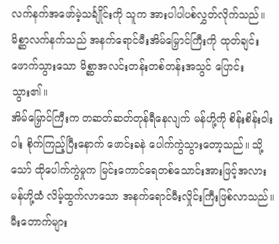လက်နက်အဖော်မဲ့သင်္ချိုင်းကို သူက အားပါပါပစ်လွှတ်လိုက်သည်။ မိစ္ဆာလက်နက်သည် အနက်ရောင်မီးအိမ်မြှောင်ကြီးကို ထုတ်ချင်းဖောက်သွားသော မိစ္ဆာအလင်းတန်းတစ်တန်းအသွင် ပြောင်းသွား၏။
အိမ်မြှောင်ကြီးက တဆတ်ဆတ်တုန်ရီနေလျက် မန်ဟို့ကို စိန်းစိန်းဝါးဝါး စိုက်ကြည့်ပြီးနောက် ဖောင်းခနဲ ပေါက်ကွဲသွားတော့သည်။ သို့သော် ထိုပေါက်ကွဲမှုက မြင်းကောင်ရေတစ်သောင်းအားဖြင့်အလား မန်ဟို့ထံ လိမ့်ထွက်လာသော အနက်ရောင်မီးလှိုင်းကြီးဖြစ်လာသည်။
မီးတောက်များ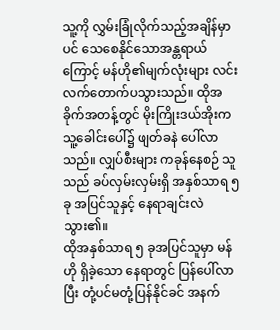သူ့ကို လွှမ်းခြုံလိုက်သည့်အချိန်မှာပင် သေစေနိုင်သောအန္တရာယ်ကြောင့် မန်ဟို၏မျက်လုံးများ လင်းလက်တောက်ပသွားသည်။ ထိုအခိုက်အတန့်တွင် မိုးကြိုးဒယ်အိုးက သူ့ခေါင်းပေါ်၌ ဖျတ်ခနဲ ပေါ်လာသည်။ လျှပ်စီးများ ကခုန်နေစဉ် သူသည် ခပ်လှမ်းလှမ်းရှိ အနှစ်သာရ ၅ ခု အပြင်သူနှင့် နေရာချင်းလဲသွား၏။
ထိုအနှစ်သာရ ၅ ခုအပြင်သူမှာ မန်ဟို ရှိခဲ့သော နေရာတွင် ပြန်ပေါ်လာပြီး တုံ့ပင်မတုံ့ပြန်နိုင်ခင် အနက်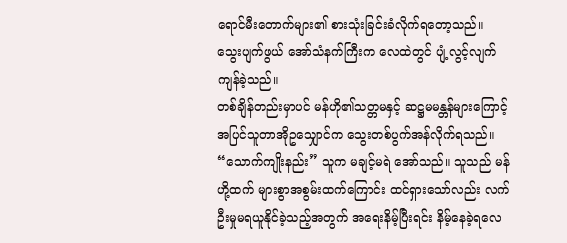ရောင်မီးတောက်များ၏ စားသုံးခြင်းခံလိုက်ရတော့သည်။ သွေးပျက်ဖွယ် အော်သံနက်ကြီးက လေထဲတွင် ပျံ့လွင့်လျက် ကျန်ခဲ့သည်။
တစ်ချိန်တည်းမှာပင် မန်ဟို၏သတ္တမနှင့် ဆဋ္ဌမမန္တန်များကြောင့် အပြင်သူတာအိုဥသျှောင်က သွေးတစ်ပွက်အန်လိုက်ရသည်။
“သောက်ကျိုးနည်း” သူက မချင့်မရဲ အော်သည်။ သူသည် မန်ဟို့ထက် များစွာအစွမ်းထက်ကြောင်း ထင်ရှားသော်လည်း လက်ဦးမှုမရယူနိုင်ခဲ့သည့်အတွက် အရေးနိမ့်ပြီးရင်း နိမ့်နေခဲ့ရလေ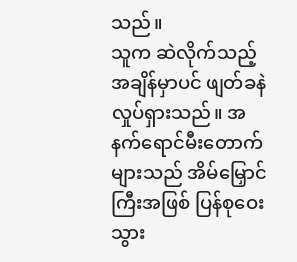သည်။
သူက ဆဲလိုက်သည့်အချိန်မှာပင် ဖျတ်ခနဲ လှုပ်ရှားသည်။ အနက်ရောင်မီးတောက်များသည် အိမ်မြှောင်ကြီးအဖြစ် ပြန်စုဝေးသွား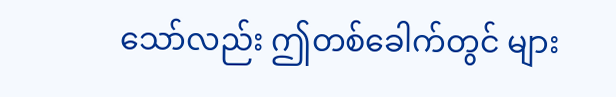သော်လည်း ဤတစ်ခေါက်တွင် များ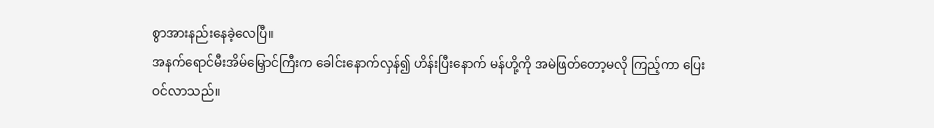စွာအားနည်းနေခဲ့လေပြီ။
အနက်ရောင်မီးအိမ်မြှောင်ကြီးက ခေါင်းနောက်လှန်၍ ဟိန်းပြီးနောက် မန်ဟို့ကို အမဲဖြတ်တော့မလို ကြည့်ကာ ပြေးဝင်လာသည်။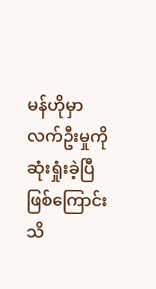မန်ဟိုမှာ လက်ဦးမှုကို ဆုံးရှုံးခဲ့ပြီဖြစ်ကြောင်း သိ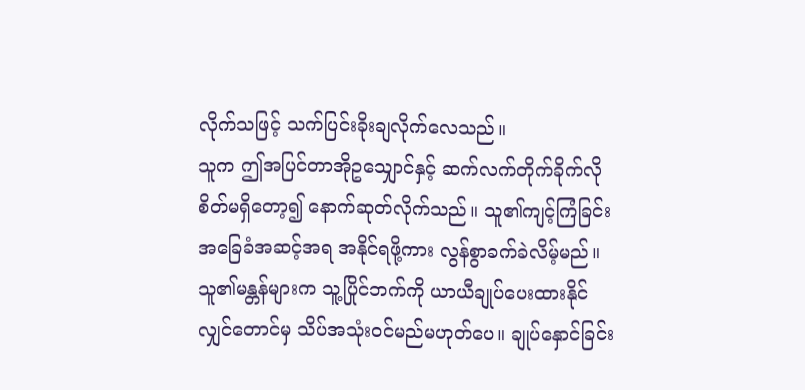လိုက်သဖြင့် သက်ပြင်းခိုးချလိုက်လေသည်။
သူက ဤအပြင်တာအိုဥသျှောင်နှင့် ဆက်လက်တိုက်ခိုက်လိုစိတ်မရှိတော့၍ နောက်ဆုတ်လိုက်သည်။ သူ၏ကျင့်ကြံခြင်းအခြေခံအဆင့်အရ အနိုင်ရဖို့ကား လွန်စွာခက်ခဲလိမ့်မည်။
သူ၏မန္တန်များက သူ့ပြိုင်ဘက်ကို ယာယီချုပ်ပေးထားနိုင်လျှင်တောင်မှ သိပ်အသုံးဝင်မည်မဟုတ်ပေ။ ချုပ်နှောင်ခြင်း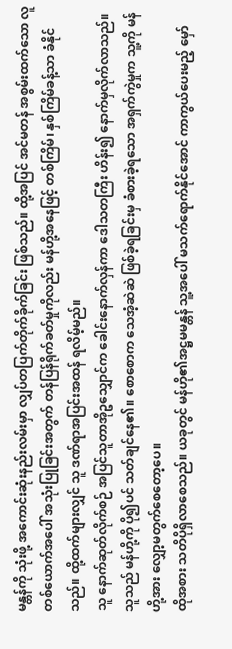မန္တန်ကို သုံးဖို့ အကောင်းဆုံးနည်းလမ်းမှာ လျှပ်တပြက်တိုက်ခိုက်ခြင်း ဖြစ်သည်။ ထို့အပြင် အင်မတန် အစွမ်းထက်သော လူတစ်ယောက်အပေါ် အသုံးပြုခြင်းအတွက် တန်ပြန်ရိုက်ခတ်မှုကိုလည်း မန်ဟို့အနေဖြင့် တစ်ကြိမ်၊ နှစ်ကြိမ်ခန့်သာ ခံနိုင်သည်။ ထို့ထက်များလျှင် သူ ဒဏ်ရာအပြင်းအထန် ရလိမ့်မည်။
သူ နောက်ဆုတ်လိုက်စဉ် အပြင်သူတာအိုဥသျှောင်က ခေါင်းနောက်လှန်ကာ ဒေါသတကြီး ဟိန်း၍ နောက်မှလိုက်လာသည်။ သူသည် မန်ဟို့ကို ပို၍ပင် သတ်ချင်နေ၏။ စောစောက သေအံ့ဆဲဆဲ ဖြစ်ခဲ့ရခြင်းမှ ခံစားခဲ့ရသော အရှက်ကွဲမှုက သူ့ကို မန်ဟို့အား လျှော့မတွက်စေတော့ပေ။
ထိုအစား သတိပိုရှိလာစေသည်။ ယခုတွင် မန်ဟို၏အဋ္ဌမမန္တန် သူ့အပေါ် မသက်ရောက်နိုင်အောင် ကာကွယ်ပေးမည့် မှော်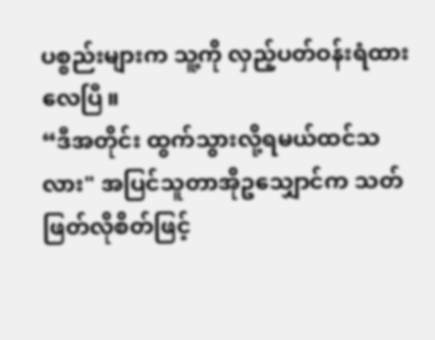ပစ္စည်းများက သူ့ကို လှည့်ပတ်ဝန်းရံထားလေပြီ။
“ဒီအတိုင်း ထွက်သွားလို့ရမယ်ထင်သလား" အပြင်သူတာအိုဥသျှောင်က သတ်ဖြတ်လိုစိတ်ဖြင့်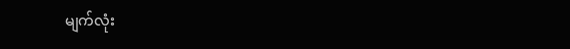မျက်လုံး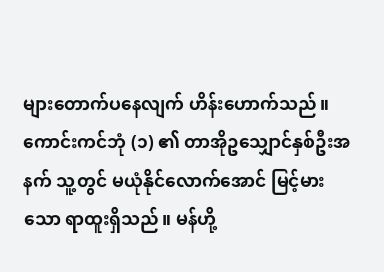များတောက်ပနေလျက် ဟိန်းဟောက်သည်။ ကောင်းကင်ဘုံ (၁) ၏ တာအိုဥသျှောင်နှစ်ဦးအနက် သူ့တွင် မယုံနိုင်လောက်အောင် မြင့်မားသော ရာထူးရှိသည်။ မန်ဟို့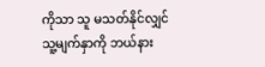ကိုသာ သူ မသတ်နိုင်လျှင် သူ့မျက်နှာကို ဘယ်နား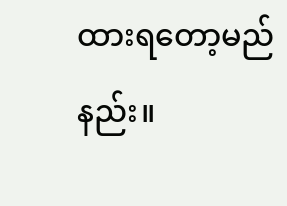ထားရတော့မည်နည်း။